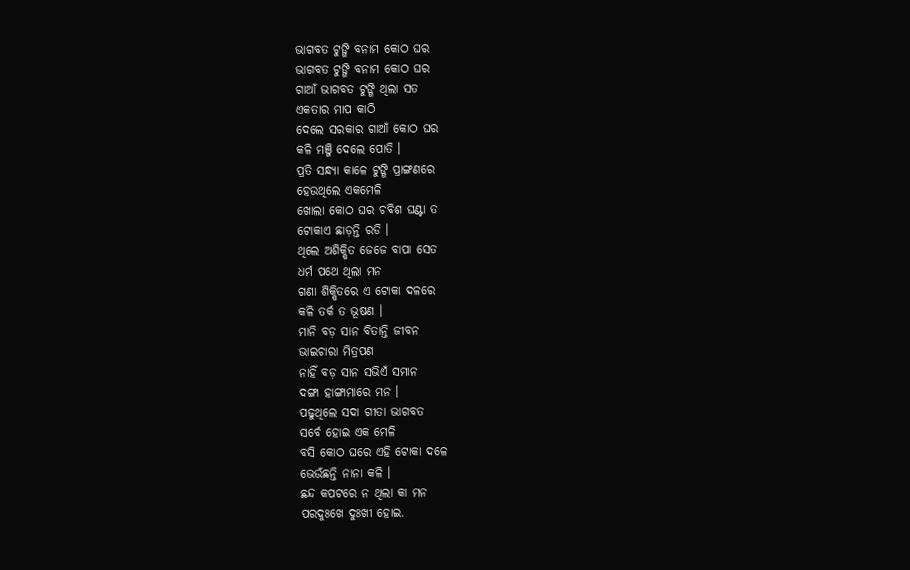ଭାଗବତ ଟୁଙ୍ଗି ବନାମ କୋଠ ଘର
ଭାଗବତ ଟୁଙ୍ଗି ବନାମ କୋଠ ଘର
ଗାଆଁ ଭାଗବତ ଟୁଙ୍ଗି ଥିଲା ସତ
ଏକତାର ମାପ କାଠି
ଦେଲେ ସରକାର ଗାଆଁ କୋଠ ଘର
କଳି ମଞ୍ଜି ଦେଲେ ପୋତି ।
ପ୍ରତି ସନ୍ଧ୍ୟା କାଳେ ଟୁଙ୍ଗି ପ୍ରାଙ୍ଗଣରେ
ହେଉଥିଲେ ଏକମେଳି
ଖୋଲା କୋଠ ଘର ଚବିଶ ଘଣ୍ଟା ତ
ଟୋକାଏ ଛାଡ଼ନ୍ତି ରଡି ।
ଥିଲେ ଅଶିକ୍ଷିତ ଜେଜେ ବାପା ସେତ
ଧର୍ମ ପଥେ ଥିଲା ମନ
ଗଣା ଶିକ୍ଷିତରେ ଏ ଟୋକା ଦଳରେ
କଳି ତର୍କ ତ ଭୂଷଣ ।
ମାନି ବଡ଼ ସାନ ବିତାନ୍ତି ଜୀବନ
ଭାଇଚାରା ମିତ୍ରପଣ
ନାହିଁ ବଡ଼ ସାନ ସଭିଏଁ ସମାନ
ଦଙ୍ଗା ହାଙ୍ଗାମାରେ ମନ ।
ପଢୁଥିଲେ ସଦା ଗୀତା ଭାଗବତ
ସର୍ବେ ହୋଇ ଏକ ମେଳି
ବସି କୋଠ ଘରେ ଏହି ଟୋକା ଦଳେ
ଭେଉଁଛନ୍ତି ନାନା କଳି ।
ଛନ୍ଦ କପଟରେ ନ ଥିଲା କା ମନ
ପରଦୁଃଖେ ଦୁଃଖୀ ହୋଇ.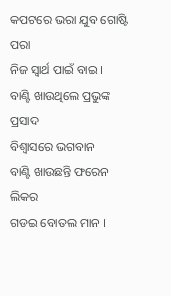କପଟରେ ଭରା ଯୁବ ଗୋଷ୍ଟି ପରା
ନିଜ ସ୍ୱାର୍ଥ ପାଇଁ ବାଇ ।
ବାଣ୍ଟି ଖାଉଥିଲେ ପ୍ରଭୁଙ୍କ ପ୍ରସାଦ
ବିଶ୍ୱାସରେ ଭଗବାନ
ବାଣ୍ଟି ଖାଉଛନ୍ତି ଫରେନ ଲିକର
ଗଡଇ ବୋତଲ ମାନ ।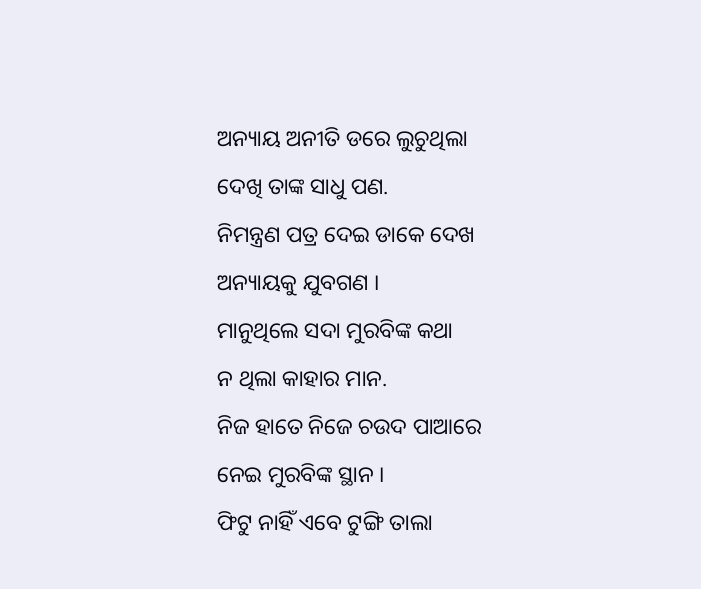ଅନ୍ୟାୟ ଅନୀତି ଡରେ ଲୁଚୁଥିଲା
ଦେଖି ତାଙ୍କ ସାଧୁ ପଣ.
ନିମନ୍ତ୍ରଣ ପତ୍ର ଦେଇ ଡାକେ ଦେଖ
ଅନ୍ୟାୟକୁ ଯୁବଗଣ ।
ମାନୁଥିଲେ ସଦା ମୁରବିଙ୍କ କଥା
ନ ଥିଲା କାହାର ମାନ.
ନିଜ ହାତେ ନିଜେ ଚଉଦ ପାଆରେ
ନେଇ ମୁରବିଙ୍କ ସ୍ଥାନ ।
ଫିଟୁ ନାହିଁ ଏବେ ଟୁଙ୍ଗି ତାଲା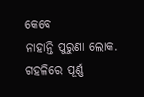କେବେ
ନାହାନ୍ତି ପୁରୁଣା ଲୋକ.
ଗହଳିରେ ପୂର୍ଣ୍ଣ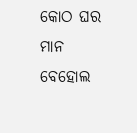କୋଠ ଘର ମାନ
ବେହୋଲ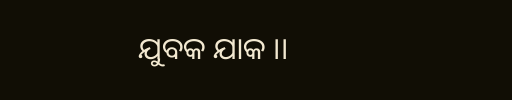ଯୁବକ ଯାକ ।।